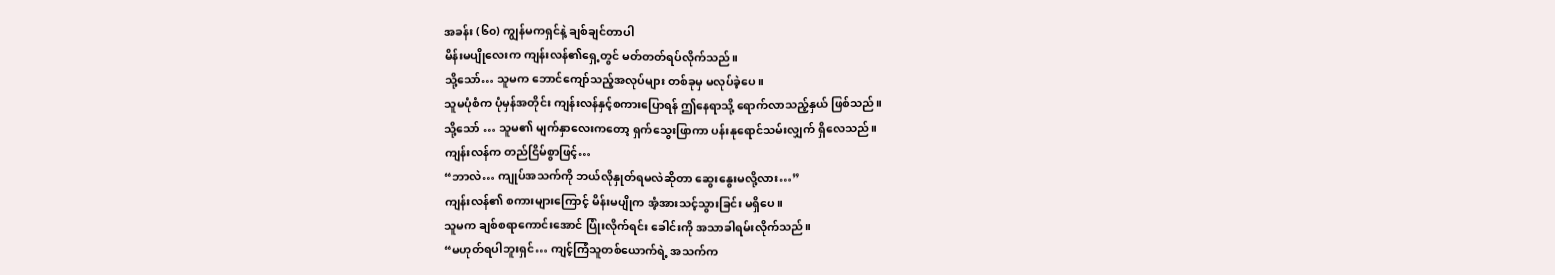အခန်း (၆၀) ကျွန်မကရှင်နဲ့ ချစ်ချင်တာပါ
မိန်းမပျိုလေးက ကျန်းလန်၏ရှေ့တွင် မတ်တတ်ရပ်လိုက်သည်။
သို့သော်… သူမက ဘောင်ကျော်သည့်အလုပ်များ တစ်ခုမှ မလုပ်ခဲ့ပေ။
သူမပုံစံက ပုံမှန်အတိုင်း ကျန်းလန်နှင့်စကားပြောရန် ဤနေရာသို့ ရောက်လာသည့်နှယ် ဖြစ်သည်။
သို့သော် … သူမ၏ မျက်နှာလေးကတော့ ရှက်သွေးဖြာကာ ပန်းနုရောင်သမ်းလျှက် ရှိလေသည်။
ကျန်းလန်က တည်ငြိမ်စွာဖြင့်…
“ဘာလဲ… ကျုပ်အသက်ကို ဘယ်လိုနှုတ်ရမလဲဆိုတာ ဆွေးနွေးမလို့လား…”
ကျန်းလန်၏ စကားများကြောင့် မိန်းမပျိုက အံ့အားသင့်သွားခြင်း မရှိပေ။
သူမက ချစ်စရာကောင်းအောင် ပြုံးလိုက်ရင်း ခေါင်းကို အသာခါရမ်းလိုက်သည်။
“မဟုတ်ရပါဘူးရှင်… ကျင့်ကြံသူတစ်ယောက်ရဲ့ အသက်က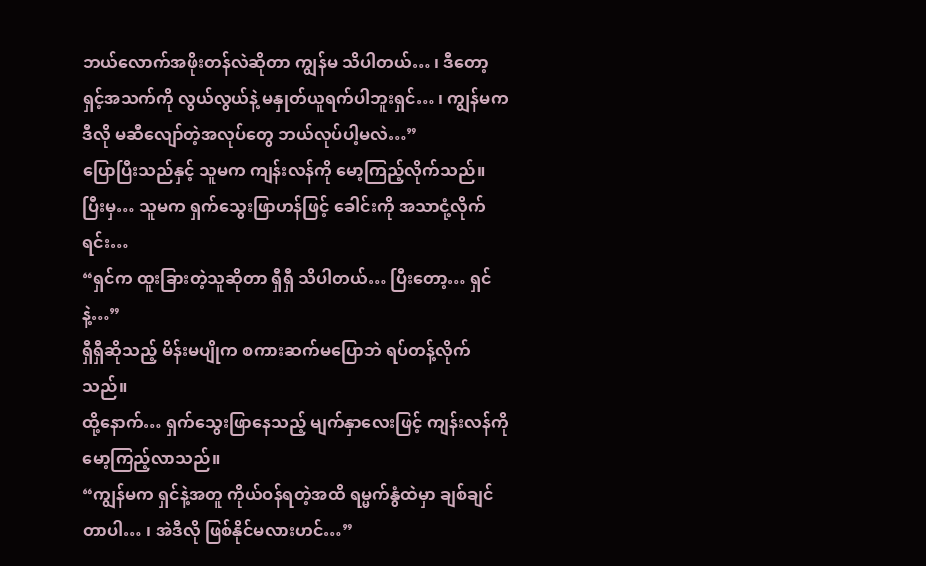ဘယ်လောက်အဖိုးတန်လဲဆိုတာ ကျွန်မ သိပါတယ်… ၊ ဒီတော့ ရှင့်အသက်ကို လွယ်လွယ်နဲ့ မနှုတ်ယူရက်ပါဘူးရှင်… ၊ ကျွန်မက ဒီလို မဆီလျော်တဲ့အလုပ်တွေ ဘယ်လုပ်ပါ့မလဲ…”
ပြောပြီးသည်နှင့် သူမက ကျန်းလန်ကို မော့ကြည့်လိုက်သည်။
ပြီးမှ… သူမက ရှက်သွေးဖြာဟန်ဖြင့် ခေါင်းကို အသာငုံ့လိုက်ရင်း…
“ရှင်က ထူးခြားတဲ့သူဆိုတာ ရှီရှီ သိပါတယ်… ပြီးတော့… ရှင်နဲ့…”
ရှီရှီဆိုသည့် မိန်းမပျိုက စကားဆက်မပြောဘဲ ရပ်တန့်လိုက်သည်။
ထို့နောက်… ရှက်သွေးဖြာနေသည့် မျက်နှာလေးဖြင့် ကျန်းလန်ကို မော့ကြည့်လာသည်။
“ကျွန်မက ရှင်နဲ့အတူ ကိုယ်ဝန်ရတဲ့အထိ ရမ္မက်နွံထဲမှာ ချစ်ချင်တာပါ… ၊ အဲဒီလို ဖြစ်နိုင်မလားဟင်…”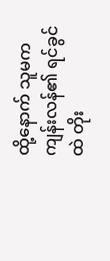ထို့နောက် သူမက ကျန်းလန်၏ ရင်ခွင်ထဲ တိုး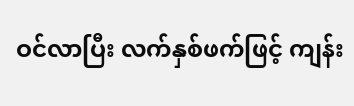ဝင်လာပြီး လက်နှစ်ဖက်ဖြင့် ကျန်း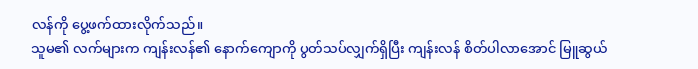လန်ကို ပွေ့ဖက်ထားလိုက်သည်။
သူမ၏ လက်များက ကျန်းလန်၏ နောက်ကျောကို ပွတ်သပ်လျှက်ရှိပြီး ကျန်းလန် စိတ်ပါလာအောင် မြူဆွယ်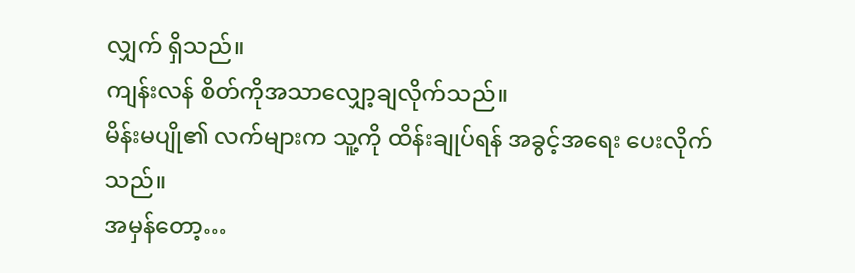လျှက် ရှိသည်။
ကျန်းလန် စိတ်ကိုအသာလျှော့ချလိုက်သည်။
မိန်းမပျို၏ လက်များက သူ့ကို ထိန်းချုပ်ရန် အခွင့်အရေး ပေးလိုက်သည်။
အမှန်တော့…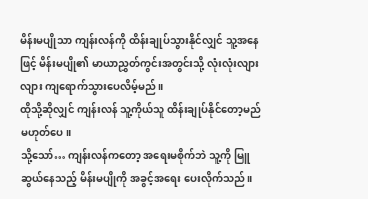မိန်းမပျိုသာ ကျန်းလန်ကို ထိန်းချုပ်သွားနိုင်လျှင် သူ့အနေဖြင့် မိန်းမပျို၏ မာယာညွှတ်ကွင်းအတွင်းသို့ လုံးလုံးလျားလျား ကျရောက်သွားပေလိမ့်မည်။
ထိုသို့ဆိုလျှင် ကျန်းလန် သူ့ကိုယ်သူ ထိန်းချုပ်နိုင်တော့မည် မဟုတ်ပေ။
သို့သော်… ကျန်းလန်ကတော့ အရေးမစိုက်ဘဲ သူ့ကို မြူဆွယ်နေသည့် မိန်းမပျိုကို အခွင့်အရေး ပေးလိုက်သည်။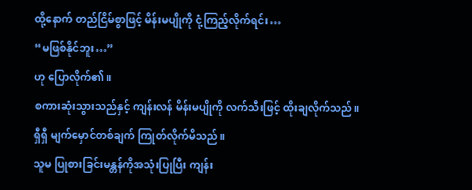ထို့နောက် တည်ငြိမ်စွာဖြင့် မိန်းမပျိုကို ငုံ့ကြည့်လိုက်ရင်း…
“မဖြစ်နိုင်ဘူး…”
ဟု ပြောလိုက်၏။
စကားဆုံးသွားသည်နှင့် ကျန်းလန် မိန်းမပျိုကို လက်သီးဖြင့် ထိုးချလိုက်သည်။
ရှီရှီ မျက်မှောင်တစ်ချက် ကြုတ်လိုက်မိသည်။
သူမ ပြုစားခြင်းမန္တန်ကိုအသုံးပြုပြီး ကျန်း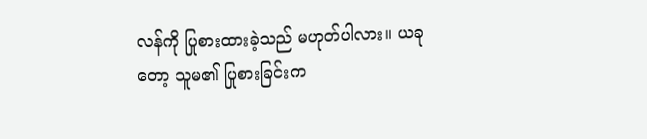လန်ကို ပြုစားထားခဲ့သည် မဟုတ်ပါလား။ ယခုတော့ သူမ၏ ပြုစားခြင်းက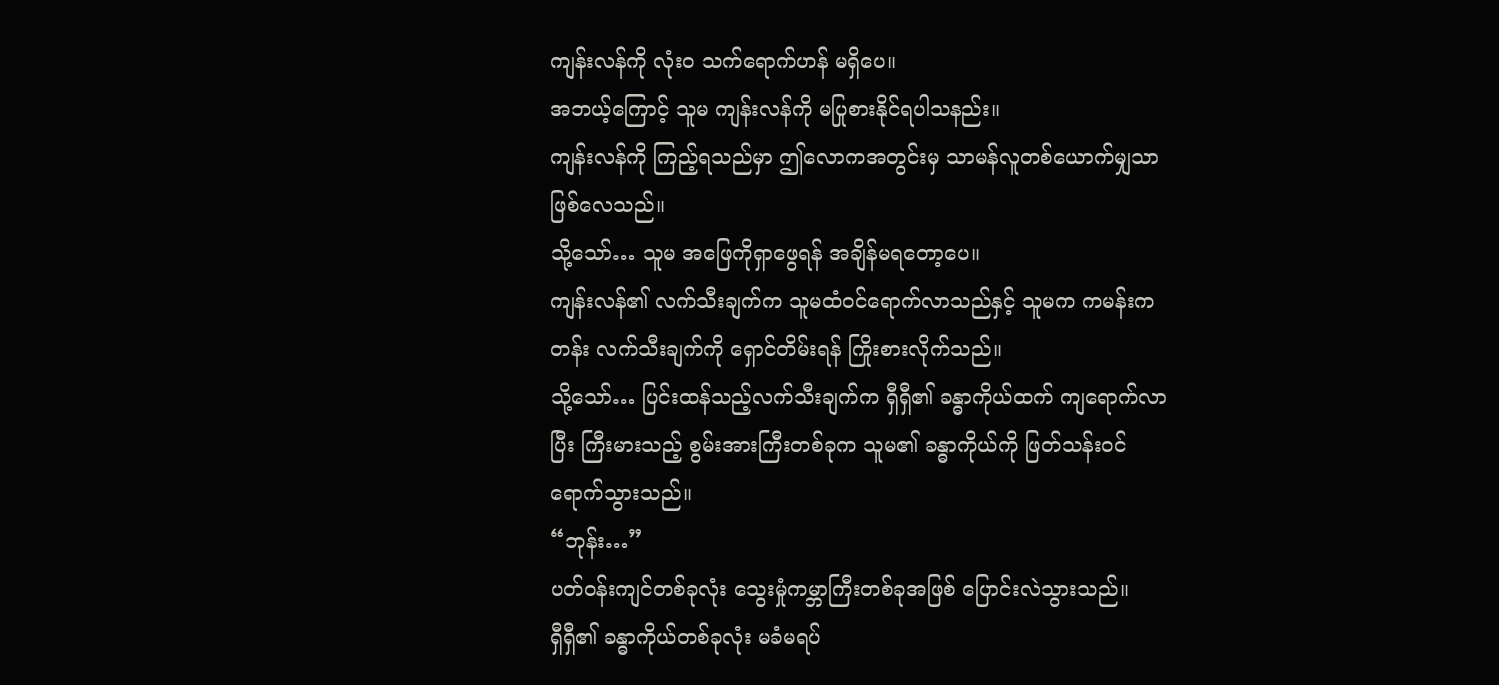ကျန်းလန်ကို လုံး၀ သက်ရောက်ဟန် မရှိပေ။
အဘယ့်ကြောင့် သူမ ကျန်းလန်ကို မပြုစားနိုင်ရပါသနည်း။
ကျန်းလန်ကို ကြည့်ရသည်မှာ ဤလောကအတွင်းမှ သာမန်လူတစ်ယောက်မျှသာ ဖြစ်လေသည်။
သို့သော်… သူမ အဖြေကိုရှာဖွေရန် အချိန်မရတော့ပေ။
ကျန်းလန်၏ လက်သီးချက်က သူမထံဝင်ရောက်လာသည်နှင့် သူမက ကမန်းကတန်း လက်သီးချက်ကို ရှောင်တိမ်းရန် ကြိုးစားလိုက်သည်။
သို့သော်… ပြင်းထန်သည့်လက်သီးချက်က ရှီရှီ၏ ခန္ဓာကိုယ်ထက် ကျရောက်လာပြီး ကြီးမားသည့် စွမ်းအားကြီးတစ်ခုက သူမ၏ ခန္ဓာကိုယ်ကို ဖြတ်သန်းဝင်ရောက်သွားသည်။
“ဘုန်း…”
ပတ်ဝန်းကျင်တစ်ခုလုံး သွေးမှုံကမ္ဘာကြီးတစ်ခုအဖြစ် ပြောင်းလဲသွားသည်။
ရှီရှီ၏ ခန္ဓာကိုယ်တစ်ခုလုံး မခံမရပ်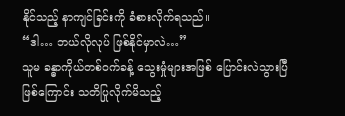နိုင်သည့် နာကျင်ခြင်းကို ခံစားလိုက်ရသည်။
“ဒါ… ဘယ်လိုလုပ် ဖြစ်နိုင်မှာလဲ…”
သူမ ခန္ဓာကိုယ်တစ်ဝက်ခန့် သွေးမှုံများအဖြစ် ပြောင်းလဲသွားပြီဖြစ်ကြောင်း သတိပြုလိုက်မိသည့်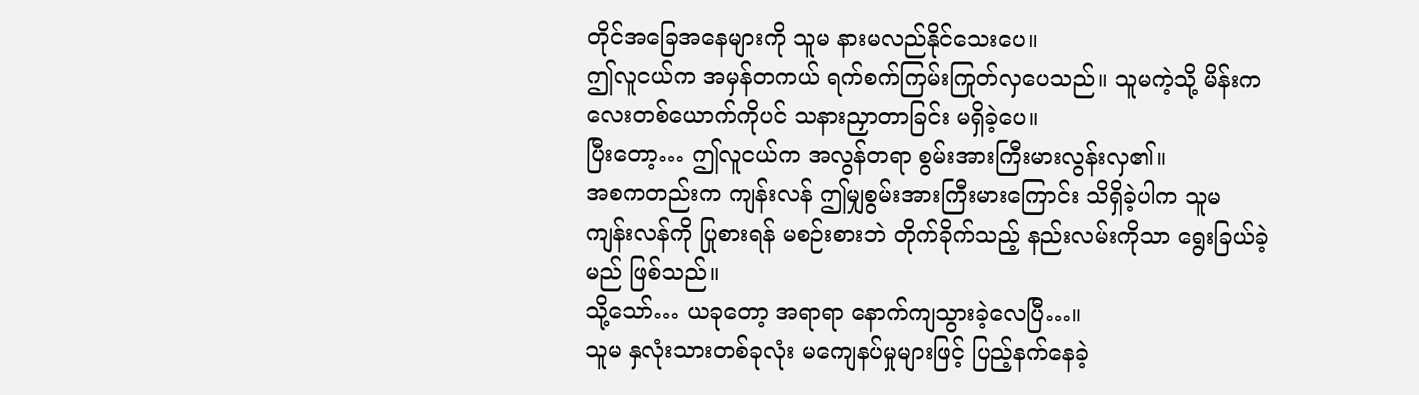တိုင်အခြေအနေများကို သူမ နားမလည်နိုင်သေးပေ။
ဤလူငယ်က အမှန်တကယ် ရက်စက်ကြမ်းကြုတ်လှပေသည်။ သူမကဲ့သို့ မိန်းကလေးတစ်ယောက်ကိုပင် သနားညှာတာခြင်း မရှိခဲ့ပေ။
ပြီးတော့… ဤလူငယ်က အလွန်တရာ စွမ်းအားကြီးမားလွန်းလှ၏။
အစကတည်းက ကျန်းလန် ဤမျှစွမ်းအားကြီးမားကြောင်း သိရှိခဲ့ပါက သူမ ကျန်းလန်ကို ပြုစားရန် မစဉ်းစားဘဲ တိုက်ခိုက်သည့် နည်းလမ်းကိုသာ ရွေးခြယ်ခဲ့မည် ဖြစ်သည်။
သို့သော်… ယခုတော့ အရာရာ နောက်ကျသွားခဲ့လေပြီ…။
သူမ နှလုံးသားတစ်ခုလုံး မကျေနပ်မှုများဖြင့် ပြည့်နက်နေခဲ့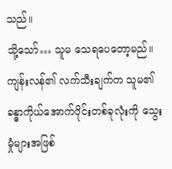သည်။
သို့သော်… သူမ သေရပေတော့မည်။
ကျန်းလန်၏ လက်သီးချက်က သူမ၏ ခန္ဓာကိုယ်အောက်ပိုင်းတစ်ခုလုံးကို သွေးမှုံများအဖြစ်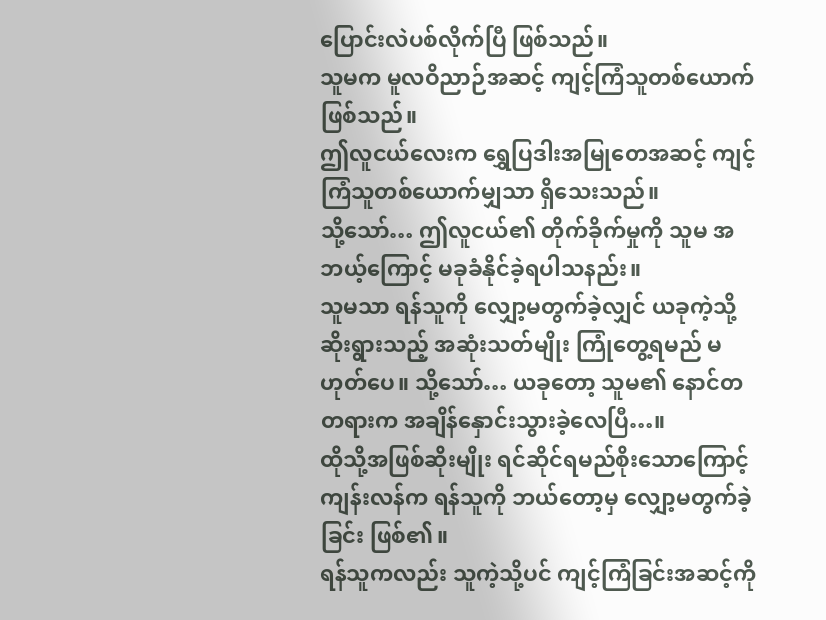ပြောင်းလဲပစ်လိုက်ပြီ ဖြစ်သည်။
သူမက မူလဝိညာဉ်အဆင့် ကျင့်ကြံသူတစ်ယောက် ဖြစ်သည်။
ဤလူငယ်လေးက ရွှေပြဒါးအမြုတေအဆင့် ကျင့်ကြံသူတစ်ယောက်မျှသာ ရှိသေးသည်။
သို့သော်… ဤလူငယ်၏ တိုက်ခိုက်မှုကို သူမ အဘယ့်ကြောင့် မခုခံနိုင်ခဲ့ရပါသနည်း။
သူမသာ ရန်သူကို လျှော့မတွက်ခဲ့လျှင် ယခုကဲ့သို့ ဆိုးရွားသည့် အဆုံးသတ်မျိုး ကြုံတွေ့ရမည် မဟုတ်ပေ။ သို့သော်… ယခုတော့ သူမ၏ နောင်တတရားက အချိန်နှောင်းသွားခဲ့လေပြီ…။
ထိုသို့အဖြစ်ဆိုးမျိုး ရင်ဆိုင်ရမည်စိုးသောကြောင့် ကျန်းလန်က ရန်သူကို ဘယ်တော့မှ လျှော့မတွက်ခဲ့ခြင်း ဖြစ်၏။
ရန်သူကလည်း သူကဲ့သို့ပင် ကျင့်ကြံခြင်းအဆင့်ကို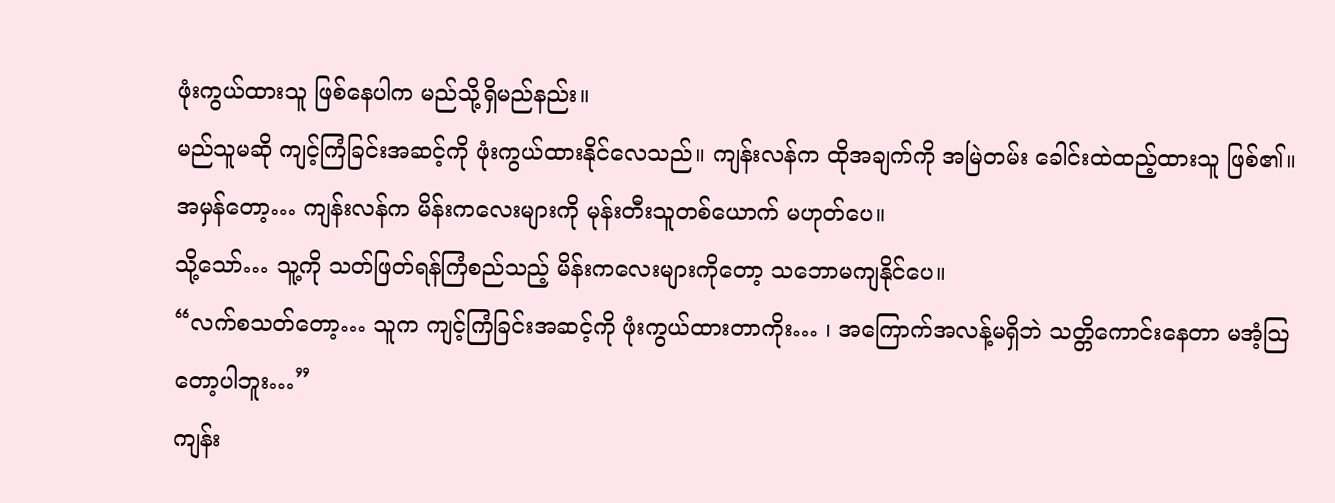ဖုံးကွယ်ထားသူ ဖြစ်နေပါက မည်သို့ရှိမည်နည်း။
မည်သူမဆို ကျင့်ကြံခြင်းအဆင့်ကို ဖုံးကွယ်ထားနိုင်လေသည်။ ကျန်းလန်က ထိုအချက်ကို အမြဲတမ်း ခေါင်းထဲထည့်ထားသူ ဖြစ်၏။
အမှန်တော့… ကျန်းလန်က မိန်းကလေးများကို မုန်းတီးသူတစ်ယောက် မဟုတ်ပေ။
သို့သော်… သူ့ကို သတ်ဖြတ်ရန်ကြံစည်သည့် မိန်းကလေးများကိုတော့ သဘောမကျနိုင်ပေ။
“လက်စသတ်တော့… သူက ကျင့်ကြံခြင်းအဆင့်ကို ဖုံးကွယ်ထားတာကိုး… ၊ အကြောက်အလန့်မရှိဘဲ သတ္တိကောင်းနေတာ မအံ့သြတော့ပါဘူး…”
ကျန်း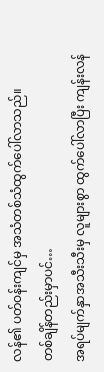လန်၏ ပတ်ဝန်းကျင်မှ အသံတစ်သံထွက်ပေါ်လာသည်။
တစ်ချိန်တည်းမှာပင်…
အရပ်မျက်နှာအသီးသီးမှ လူများစွာ ထွက်ပေါ်လာပြီး ကျန်းလန်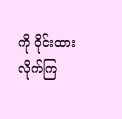ကို ဝိုင်းထားလိုက်ကြ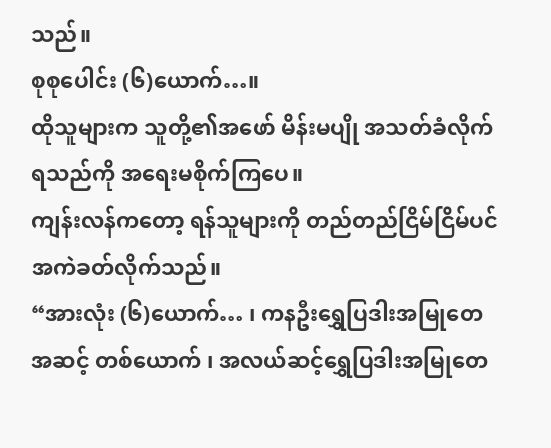သည်။
စုစုပေါင်း (၆)ယောက်…။
ထိုသူများက သူတို့၏အဖော် မိန်းမပျို အသတ်ခံလိုက်ရသည်ကို အရေးမစိုက်ကြပေ။
ကျန်းလန်ကတော့ ရန်သူများကို တည်တည်ငြိမ်ငြိမ်ပင် အကဲခတ်လိုက်သည်။
“အားလုံး (၆)ယောက်… ၊ ကနဦးရွှေပြဒါးအမြုတေအဆင့် တစ်ယောက် ၊ အလယ်ဆင့်ရွှေပြဒါးအမြုတေ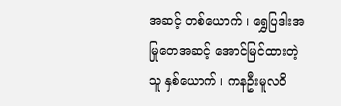အဆင့် တစ်ယောက် ၊ ရွှေပြဒါးအမြုတေအဆင့် အောင်မြင်ထားတဲ့သူ နှစ်ယောက် ၊ ကနဦးမူလဝိ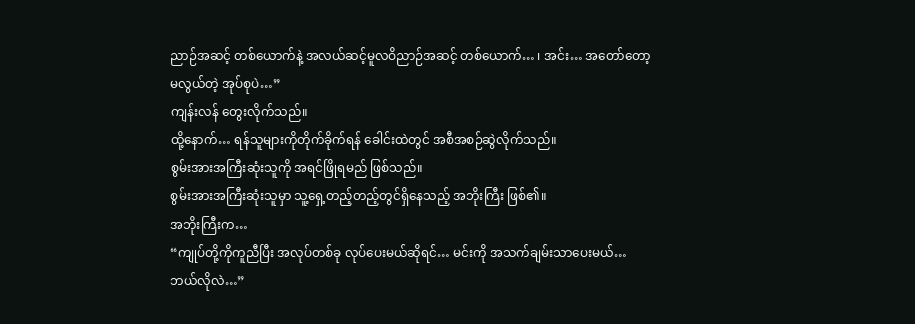ညာဉ်အဆင့် တစ်ယောက်နဲ့ အလယ်ဆင့်မူလဝိညာဉ်အဆင့် တစ်ယောက်… ၊ အင်း… အတော်တော့ မလွယ်တဲ့ အုပ်စုပဲ…”
ကျန်းလန် တွေးလိုက်သည်။
ထို့နောက်… ရန်သူများကိုတိုက်ခိုက်ရန် ခေါင်းထဲတွင် အစီအစဉ်ဆွဲလိုက်သည်။
စွမ်းအားအကြီးဆုံးသူကို အရင်ဖြိုရမည် ဖြစ်သည်။
စွမ်းအားအကြီးဆုံးသူမှာ သူ့ရှေ့တည့်တည့်တွင်ရှိနေသည့် အဘိုးကြီး ဖြစ်၏။
အဘိုးကြီးက…
“ကျုပ်တို့ကိုကူညီပြီး အလုပ်တစ်ခု လုပ်ပေးမယ်ဆိုရင်… မင်းကို အသက်ချမ်းသာပေးမယ်… ဘယ်လိုလဲ…”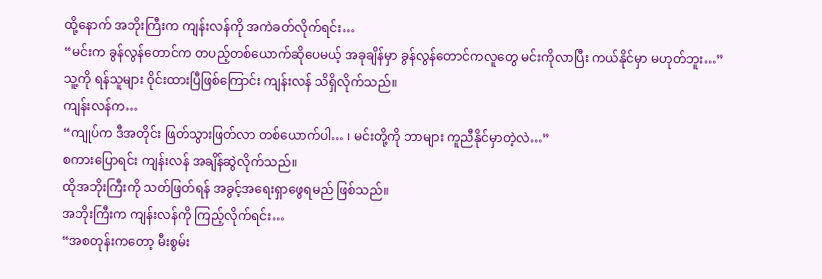ထို့နောက် အဘိုးကြီးက ကျန်းလန်ကို အကဲခတ်လိုက်ရင်း…
“မင်းက ခွန်လွန်တောင်က တပည့်တစ်ယောက်ဆိုပေမယ့် အခုချိန်မှာ ခွန်လွန်တောင်ကလူတွေ မင်းကိုလာပြီး ကယ်နိုင်မှာ မဟုတ်ဘူး…”
သူ့ကို ရန်သူများ ဝိုင်းထားပြီဖြစ်ကြောင်း ကျန်းလန် သိရှိလိုက်သည်။
ကျန်းလန်က…
“ကျုပ်က ဒီအတိုင်း ဖြတ်သွားဖြတ်လာ တစ်ယောက်ပါ… ၊ မင်းတို့ကို ဘာများ ကူညီနိုင်မှာတဲ့လဲ…”
စကားပြောရင်း ကျန်းလန် အချိန်ဆွဲလိုက်သည်။
ထိုအဘိုးကြီးကို သတ်ဖြတ်ရန် အခွင့်အရေးရှာဖွေရမည် ဖြစ်သည်။
အဘိုးကြီးက ကျန်းလန်ကို ကြည့်လိုက်ရင်း…
“အစတုန်းကတော့ မီးစွမ်း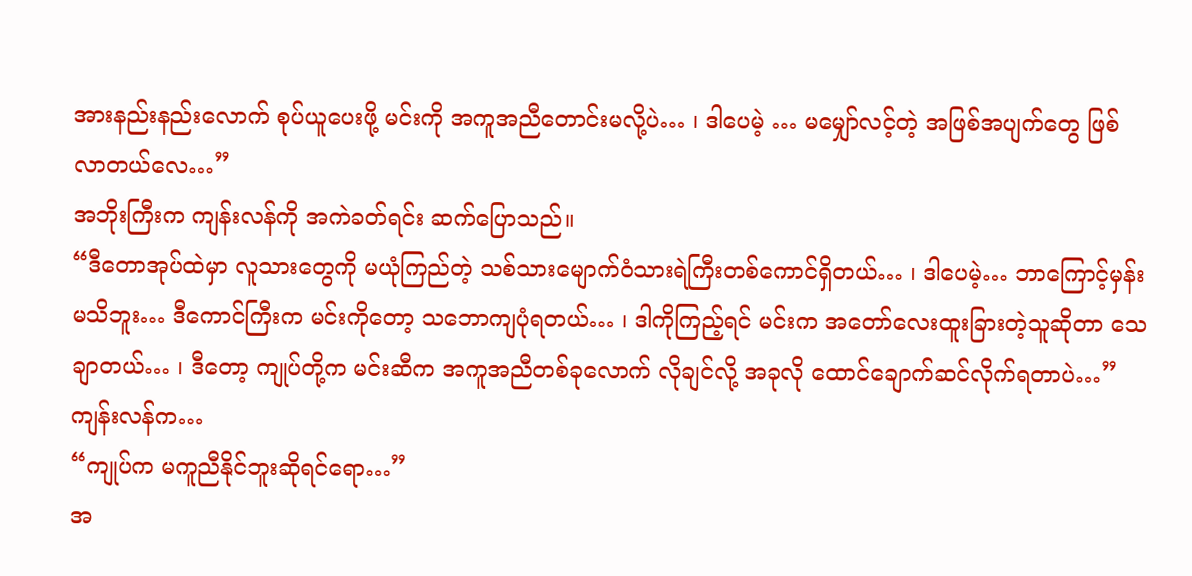အားနည်းနည်းလောက် စုပ်ယူပေးဖို့ မင်းကို အကူအညီတောင်းမလို့ပဲ… ၊ ဒါပေမဲ့ … မမျှော်လင့်တဲ့ အဖြစ်အပျက်တွေ ဖြစ်လာတယ်လေ…”
အဘိုးကြီးက ကျန်းလန်ကို အကဲခတ်ရင်း ဆက်ပြောသည်။
“ဒီတောအုပ်ထဲမှာ လူသားတွေကို မယုံကြည်တဲ့ သစ်သားမျောက်ဝံသားရဲကြီးတစ်ကောင်ရှိတယ်… ၊ ဒါပေမဲ့… ဘာကြောင့်မှန်းမသိဘူး… ဒီကောင်ကြီးက မင်းကိုတော့ သဘောကျပုံရတယ်… ၊ ဒါကိုကြည့်ရင် မင်းက အတော်လေးထူးခြားတဲ့သူဆိုတာ သေချာတယ်… ၊ ဒီတော့ ကျုပ်တို့က မင်းဆီက အကူအညီတစ်ခုလောက် လိုချင်လို့ အခုလို ထောင်ချောက်ဆင်လိုက်ရတာပဲ…”
ကျန်းလန်က…
“ကျုပ်က မကူညီနိုင်ဘူးဆိုရင်ရော…”
အ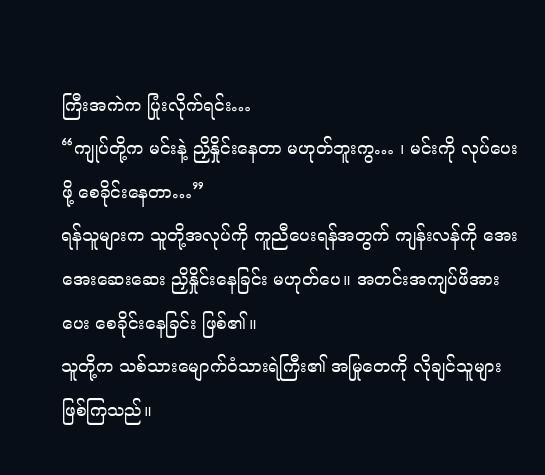ကြီးအကဲက ပြုံးလိုက်ရင်း…
“ကျုပ်တို့က မင်းနဲ့ ညှိနှိုင်းနေတာ မဟုတ်ဘူးကွ… ၊ မင်းကို လုပ်ပေးဖို့ စေခိုင်းနေတာ…”
ရန်သူများက သူတို့အလုပ်ကို ကူညီပေးရန်အတွက် ကျန်းလန်ကို အေးအေးဆေးဆေး ညှိနှိုင်းနေခြင်း မဟုတ်ပေ။ အတင်းအကျပ်ဖိအားပေး စေခိုင်းနေခြင်း ဖြစ်၏။
သူတို့က သစ်သားမျောက်ဝံသားရဲကြီး၏ အမြုတေကို လိုချင်သူများ ဖြစ်ကြသည်။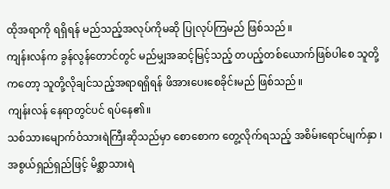ထိုအရာကို ရရှိရန် မည်သည့်အလုပ်ကိုမဆို ပြုလုပ်ကြမည် ဖြစ်သည်။
ကျန်းလန်က ခွန်လွန်တောင်တွင် မည်မျှအဆင့်မြင့်သည့် တပည့်တစ်ယောက်ဖြစ်ပါစေ သူတို့ကတော့ သူတို့လိုချင်သည့်အရာရရှိရန် ဖိအားပေးစေခိုင်းမည် ဖြစ်သည်။
ကျန်းလန် နေရာတွင်ပင် ရပ်နေ၏။
သစ်သားမျောက်ဝံသားရဲကြီးဆိုသည်မှာ စောစောက တွေ့လိုက်ရသည့် အစိမ်းရောင်မျက်နှာ ၊ အစွယ်ရှည်ရှည်ဖြင့် မိစ္ဆာသားရဲ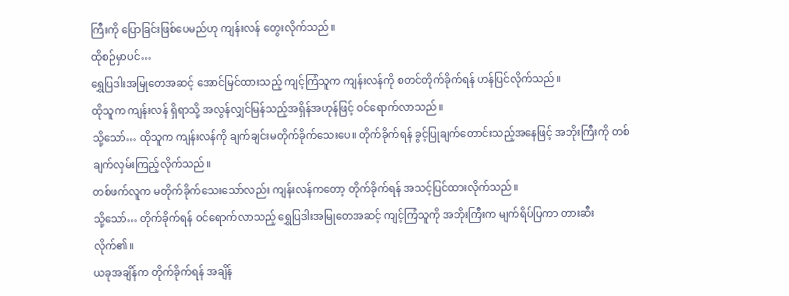ကြီးကို ပြောခြင်းဖြစ်ပေမည်ဟု ကျန်းလန် တွေးလိုက်သည်။
ထိုစဉ်မှာပင်…
ရွှေပြဒါးအမြုတေအဆင့် အောင်မြင်ထားသည့် ကျင့်ကြံသူက ကျန်းလန်ကို စတင်တိုက်ခိုက်ရန် ဟန်ပြင်လိုက်သည်။
ထိုသူက ကျန်းလန် ရှိရာသို့ အလွန်လျှင်မြန်သည့်အရှိန်အဟုန်ဖြင့် ဝင်ရောက်လာသည်။
သို့သော်… ထိုသူက ကျန်းလန်ကို ချက်ချင်းမတိုက်ခိုက်သေးပေ။ တိုက်ခိုက်ရန် ခွင့်ပြုချက်တောင်းသည့်အနေဖြင့် အဘိုးကြီးကို တစ်ချက်လှမ်းကြည့်လိုက်သည်။
တစ်ဖက်လူက မတိုက်ခိုက်သေးသော်လည်း ကျန်းလန်ကတော့ တိုက်ခိုက်ရန် အသင့်ပြင်ထားလိုက်သည်။
သို့သော်… တိုက်ခိုက်ရန် ဝင်ရောက်လာသည့် ရွှေပြဒါးအမြုတေအဆင့် ကျင့်ကြံသူကို အဘိုးကြီးက မျက်ရိပ်ပြကာ တားဆီးလိုက်၏။
ယခုအချိန်က တိုက်ခိုက်ရန် အချိန်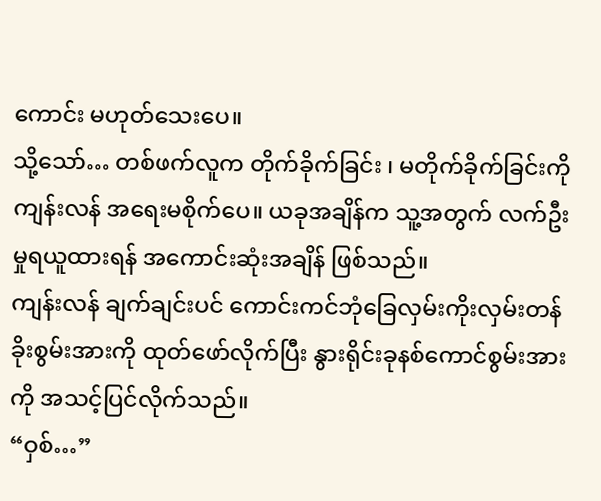ကောင်း မဟုတ်သေးပေ။
သို့သော်… တစ်ဖက်လူက တိုက်ခိုက်ခြင်း ၊ မတိုက်ခိုက်ခြင်းကို ကျန်းလန် အရေးမစိုက်ပေ။ ယခုအချိန်က သူ့အတွက် လက်ဦးမှုရယူထားရန် အကောင်းဆုံးအချိန် ဖြစ်သည်။
ကျန်းလန် ချက်ချင်းပင် ကောင်းကင်ဘုံခြေလှမ်းကိုးလှမ်းတန်ခိုးစွမ်းအားကို ထုတ်ဖော်လိုက်ပြီး နွားရိုင်းခုနစ်ကောင်စွမ်းအားကို အသင့်ပြင်လိုက်သည်။
“ဝှစ်…”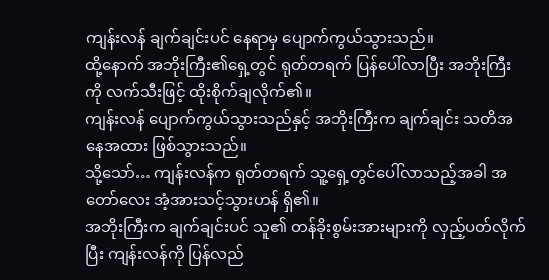ကျန်းလန် ချက်ချင်းပင် နေရာမှ ပျောက်ကွယ်သွားသည်။
ထို့နောက် အဘိုးကြီး၏ရှေ့တွင် ရုတ်တရက် ပြန်ပေါ်လာပြီး အဘိုးကြီးကို လက်သီးဖြင့် ထိုးစိုက်ချလိုက်၏။
ကျန်းလန် ပျောက်ကွယ်သွားသည်နှင့် အဘိုးကြီးက ချက်ချင်း သတိအနေအထား ဖြစ်သွားသည်။
သို့သော်… ကျန်းလန်က ရုတ်တရက် သူ့ရှေ့တွင်ပေါ်လာသည့်အခါ အတော်လေး အံ့အားသင့်သွားဟန် ရှိ၏။
အဘိုးကြီးက ချက်ချင်းပင် သူ၏ တန်ခိုးစွမ်းအားများကို လှည့်ပတ်လိုက်ပြီး ကျန်းလန်ကို ပြန်လည်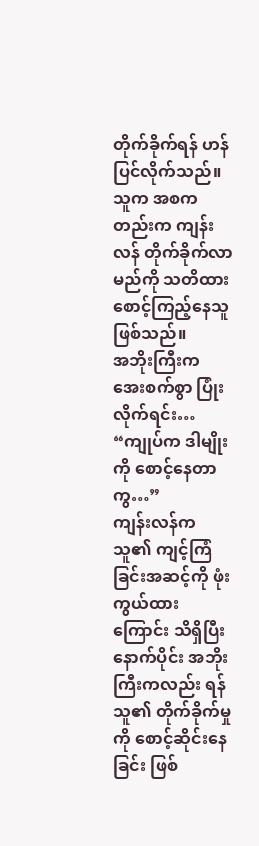တိုက်ခိုက်ရန် ဟန်ပြင်လိုက်သည်။
သူက အစကတည်းက ကျန်းလန် တိုက်ခိုက်လာမည်ကို သတိထား စောင့်ကြည့်နေသူ ဖြစ်သည်။
အဘိုးကြီးက အေးစက်စွာ ပြုံးလိုက်ရင်း…
“ကျုပ်က ဒါမျိုးကို စောင့်နေတာကွ…”
ကျန်းလန်က သူ၏ ကျင့်ကြံခြင်းအဆင့်ကို ဖုံးကွယ်ထားကြောင်း သိရှိပြီးနောက်ပိုင်း အဘိုးကြီးကလည်း ရန်သူ၏ တိုက်ခိုက်မှုကို စောင့်ဆိုင်းနေခြင်း ဖြစ်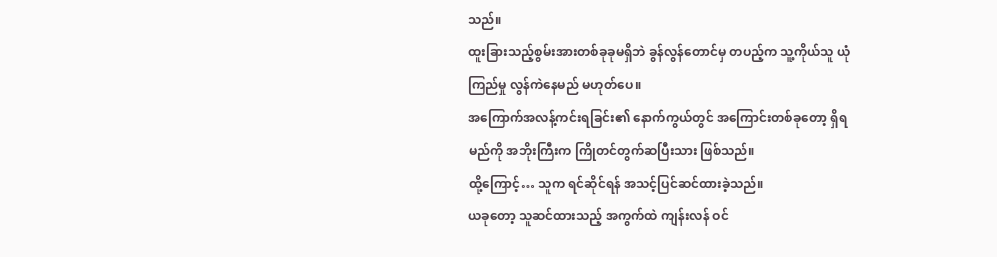သည်။
ထူးခြားသည့်စွမ်းအားတစ်ခုခုမရှိဘဲ ခွန်လွန်တောင်မှ တပည့်က သူ့ကိုယ်သူ ယုံကြည်မှု လွန်ကဲနေမည် မဟုတ်ပေ။
အကြောက်အလန့်ကင်းရခြင်း၏ နောက်ကွယ်တွင် အကြောင်းတစ်ခုတော့ ရှိရမည်ကို အဘိုးကြီးက ကြိုတင်တွက်ဆပြီးသား ဖြစ်သည်။
ထို့ကြောင့်… သူက ရင်ဆိုင်ရန် အသင့်ပြင်ဆင်ထားခဲ့သည်။
ယခုတော့ သူဆင်ထားသည့် အကွက်ထဲ ကျန်းလန် ဝင်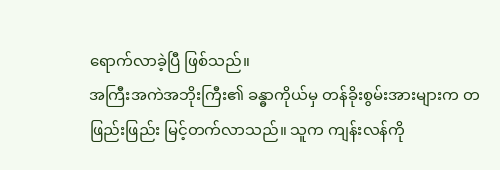ရောက်လာခဲ့ပြီ ဖြစ်သည်။
အကြီးအကဲအဘိုးကြီး၏ ခန္ဓာကိုယ်မှ တန်ခိုးစွမ်းအားများက တဖြည်းဖြည်း မြင့်တက်လာသည်။ သူက ကျန်းလန်ကို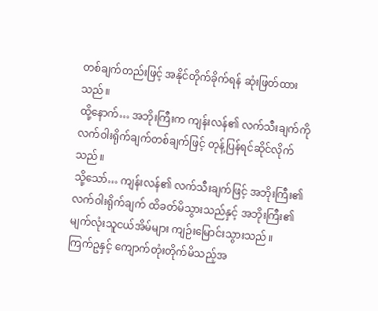တစ်ချက်တည်းဖြင့် အနိုင်တိုက်ခိုက်ရန် ဆုံးဖြတ်ထားသည်။
ထို့နောက်… အဘိုးကြီးက ကျန်းလန်၏ လက်သီးချက်ကို လက်ဝါးရိုက်ချက်တစ်ချက်ဖြင့် တုန့်ပြန်ရင်ဆိုင်လိုက်သည်။
သို့သော်… ကျန်းလန်၏ လက်သီးချက်ဖြင့် အဘိုးကြီး၏ လက်ဝါးရိုက်ချက် ထိခတ်မိသွားသည်နှင့် အဘိုးကြီး၏ မျက်လုံးသူငယ်အိမ်များ ကျဉ်းမြောင်းသွားသည်။
ကြက်ဥနှင့် ကျောက်တုံးတိုက်မိသည့်အ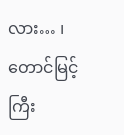လား… ၊ တောင်မြင့်ကြီး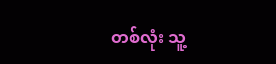တစ်လုံး သူ့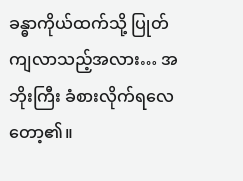ခန္ဓာကိုယ်ထက်သို့ ပြုတ်ကျလာသည့်အလား… အဘိုးကြီး ခံစားလိုက်ရလေတော့၏။